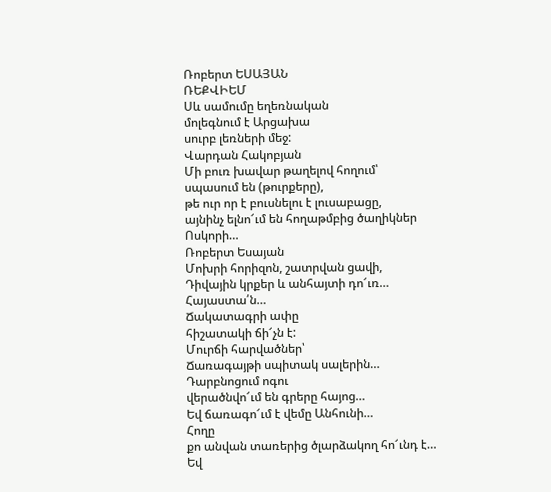Ռոբերտ ԵՍԱՅԱՆ
ՌԵՔՎԻԵՄ
Սև սամումը եղեռնական
մոլեգնում է Արցախա
սուրբ լեռների մեջ:
Վարդան Հակոբյան
Մի բուռ խավար թաղելով հողում՝
սպասում են (թուրքերը),
թե ուր որ է բուսնելու է լուսաբացը,
այնինչ ելնո՜ւմ են հողաթմբից ծաղիկներ
Ոսկորի…
Ռոբերտ Եսայան
Մոխրի հորիզոն, շատրվան ցավի,
Դիվային կրքեր և անհայտի դո՜ւռ…
Հայաստա՛ն…
Ճակատագրի ափը
հիշատակի ճի՜չն է:
Մուրճի հարվածներ՝
Ճառագայթի սպիտակ սալերին…
Դարբնոցում ոգու
վերածնվո՜ւմ են գրերը հայոց…
Եվ ճառագո՜ւմ է վեմը Անհունի…
Հողը
քո անվան տառերից ծլարձակող հո՜ւնդ է…
Եվ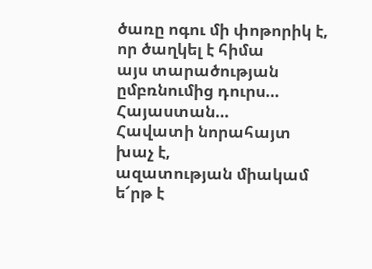ծառը ոգու մի փոթորիկ է,
որ ծաղկել է հիմա
այս տարածության ըմբռնումից դուրս…
Հայաստան…
Հավատի նորահայտ խաչ է,
ազատության միակամ ե՜րթ է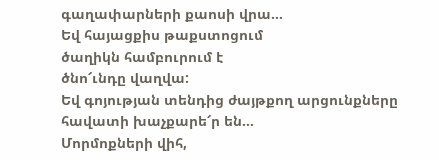գաղափարների քաոսի վրա…
Եվ հայացքիս թաքստոցում
ծաղիկն համբուրում է
ծնո՜ւնդը վաղվա:
Եվ գոյության տենդից ժայթքող արցունքները
հավատի խաչքարե՜ր են…
Մորմոքների վիհ,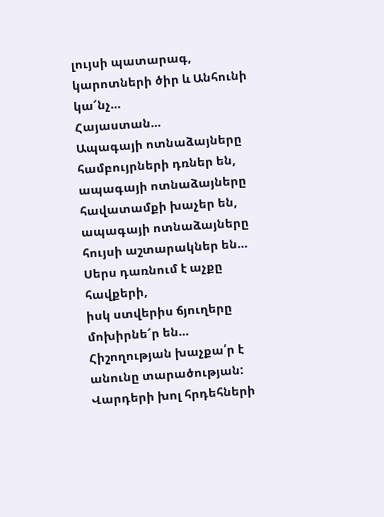լույսի պատարագ,
կարոտների ծիր և Անհունի կա՜նչ…
Հայաստան…
Ապագայի ոտնաձայները
համբույրների դռներ են,
ապագայի ոտնաձայները
հավատամքի խաչեր են,
ապագայի ոտնաձայները
հույսի աշտարակներ են…
Սերս դառնում է աչքը հավքերի,
իսկ ստվերիս ճյուղերը
մոխիրնե՜ր են…
Հիշողության խաչքա՛ր է
անունը տարածության:
Վարդերի խոլ հրդեհների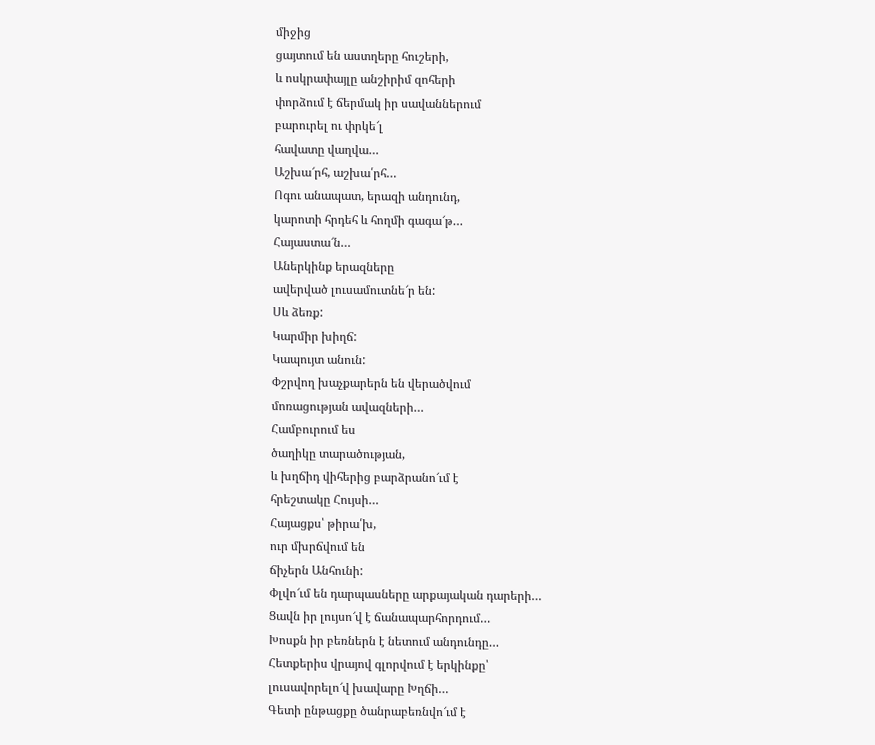միջից
ցայտում են աստղերը հուշերի,
և ոսկրափայլը անշիրիմ զոհերի
փորձում է ճերմակ իր սավաններում
բարուրել ու փրկե՜լ
հավատը վաղվա…
Աշխա՜րհ, աշխա՛րհ…
Ոգու անապատ, երազի անդունդ,
կարոտի հրդեհ և հողմի գագա՜թ…
Հայաստա՜ն…
Աներկինք երազները
ավերված լուսամուտնե՜ր են:
Սև ձեռք:
Կարմիր խիղճ:
Կապույտ անուն:
Փշրվող խաչքարերն են վերածվում
մոռացության ավազների…
Համբուրում ես
ծաղիկը տարածության,
և խղճիդ վիհերից բարձրանո՜ւմ է
հրեշտակը Հույսի…
Հայացքս՝ թիրա՛խ,
ուր մխրճվում են
ճիչերն Անհունի:
Փլվո՜ւմ են դարպասները արքայական դարերի…
Ցավն իր լույսո՜վ է ճանապարհորդում…
Խոսքն իր բեռներն է նետում անդունդը…
Հետքերիս վրայով գլորվում է երկինքը՝
լուսավորելո՜վ խավարը Խղճի…
Գետի ընթացքը ծանրաբեռնվո՜ւմ է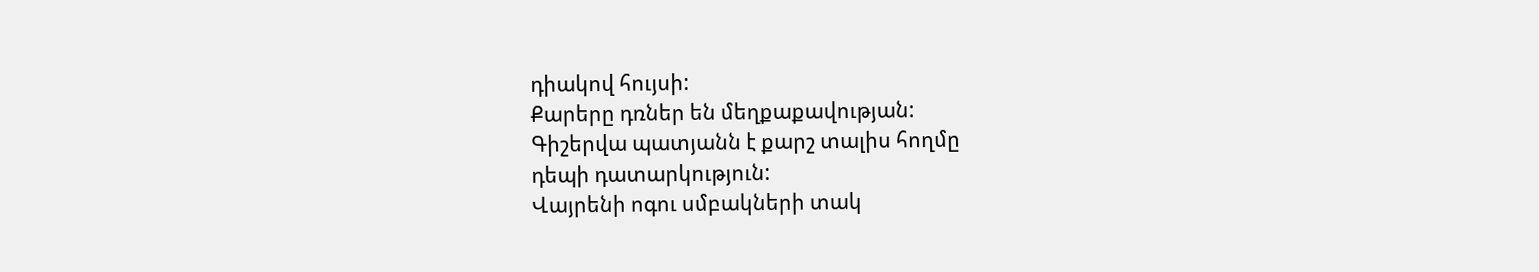դիակով հույսի:
Քարերը դռներ են մեղքաքավության:
Գիշերվա պատյանն է քարշ տալիս հողմը
դեպի դատարկություն:
Վայրենի ոգու սմբակների տակ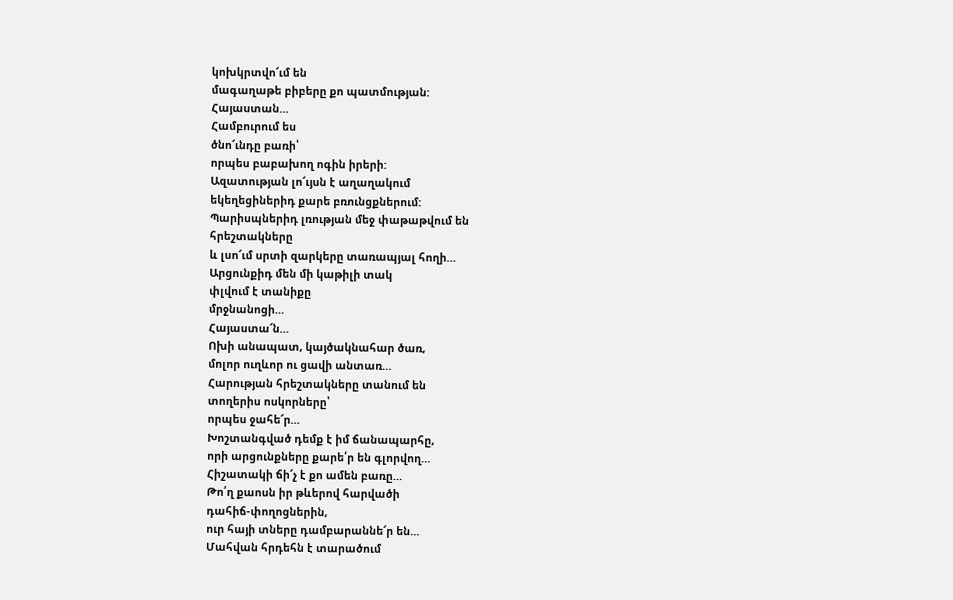կոխկրտվո՜ւմ են
մագաղաթե բիբերը քո պատմության:
Հայաստան…
Համբուրում ես
ծնո՜ւնդը բառի՝
որպես բաբախող ոգին իրերի:
Ազատության լո՜ւյսն է աղաղակում
եկեղեցիներիդ քարե բռունցքներում:
Պարիսպներիդ լռության մեջ փաթաթվում են
հրեշտակները
և լսո՜ւմ սրտի զարկերը տառապյալ հողի…
Արցունքիդ մեն մի կաթիլի տակ
փլվում է տանիքը
մրջնանոցի…
Հայաստա՜ն…
Ոխի անապատ, կայծակնահար ծառ,
մոլոր ուղևոր ու ցավի անտառ…
Հարության հրեշտակները տանում են
տողերիս ոսկորները՝
որպես ջահե՜ր…
Խոշտանգված դեմք է իմ ճանապարհը,
որի արցունքները քարե՛ր են գլորվող…
Հիշատակի ճի՜չ է քո ամեն բառը…
Թո՛ղ քաոսն իր թևերով հարվածի
դահիճ-փողոցներին,
ուր հայի տները դամբարաննե՜ր են…
Մահվան հրդեհն է տարածում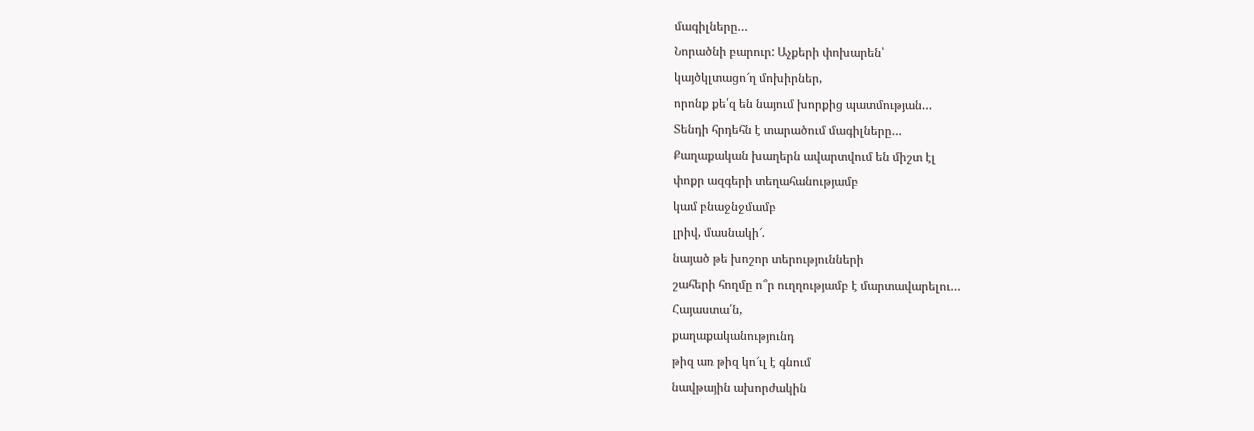մագիլները…
Նորածնի բարուր: Աչքերի փոխարեն՝
կայծկլտացո՜ղ մոխիրներ,
որոնք քե՛զ են նայում խորքից պատմության…
Տենդի հրդեհն է տարածում մագիլները…
Քաղաքական խաղերն ավարտվում են միշտ էլ
փոքր ազգերի տեղահանությամբ
կամ բնաջնջմամբ
լրիվ, մասնակի՜.
նայած թե խոշոր տերությունների
շահերի հողմը ո՞ր ուղղությամբ է մարտավարելու…
Հայաստա՛ն,
քաղաքականությունդ
թիզ առ թիզ կո՜ւլ է գնում
նավթային ախորժակին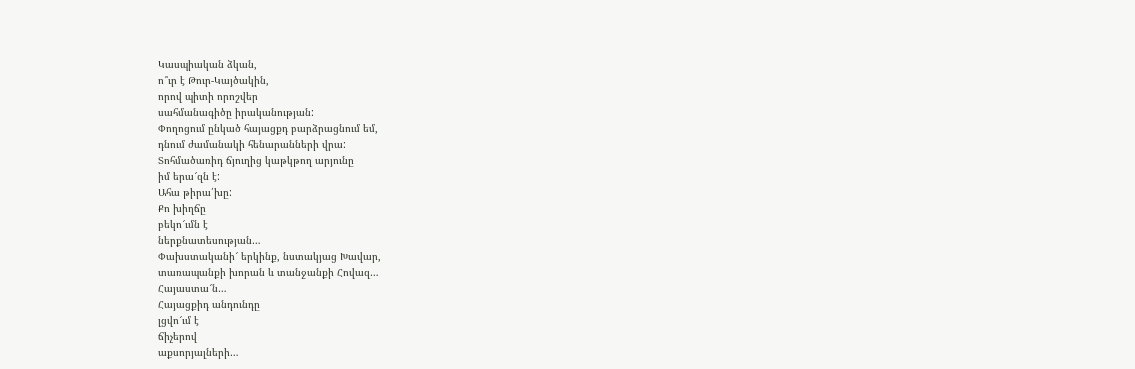Կասպիական ձկան,
ո՞ւր է Թուր-Կայծակին,
որով պիտի որոշվեր
սահմանագիծը իրականության:
Փողոցում ընկած հայացքդ բարձրացնում եմ,
դնում ժամանակի հենարանների վրա:
Տոհմածառիդ ճյուղից կաթկթող արյունը
իմ երա՜զն է:
Ահա թիրա՛խը:
Քո խիղճը
բեկո՜ւմն է
ներքնատեսության…
Փախստականի՜ երկինք, նստակյաց Խավար,
տառապանքի խորան և տանջանքի Հովազ…
Հայաստա՜ն…
Հայացքիդ անդունդը
լցվո՜ւմ է
ճիչերով
աքսորյալների…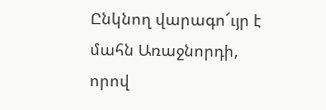Ընկնող վարագո՜ւյր է
մահն Առաջնորդի,
որով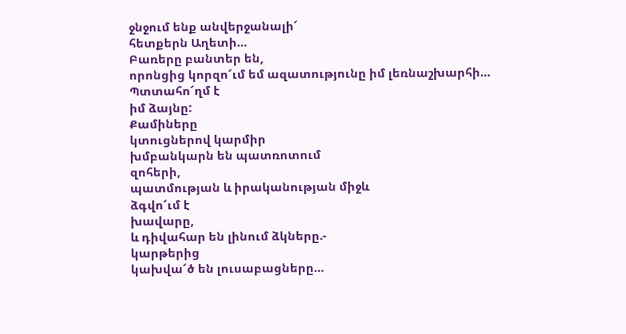ջնջում ենք անվերջանալի՜
հետքերն Աղետի…
Բառերը բանտեր են,
որոնցից կորզո՜ւմ եմ ազատությունը իմ լեռնաշխարհի…
Պտտահո՜ղմ է
իմ ձայնը:
Քամիները
կտուցներով կարմիր
խմբանկարն են պատռոտում
զոհերի,
պատմության և իրականության միջև
ձգվո՜ւմ է
խավարը,
և դիվահար են լինում ձկները.-
կարթերից
կախվա՜ծ են լուսաբացները…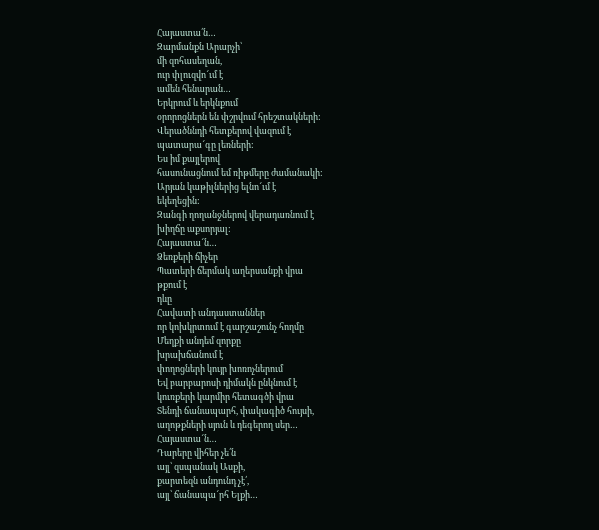Հայաստա՛ն…
Զարմանքն Արարչի՝
մի զոհասեղան,
ուր փլուզվո՜ւմ է
ամեն հենարան…
Երկրում և երկնքում
օրորոցներն են փշրվում հրեշտակների:
Վերածննդի հետքերով վազում է
պատարա՜գը լեռների:
Ես իմ քայլերով
հասունացնում եմ ռիթմերը ժամանակի:
Արյան կաթիլներից ելնո՜ւմ է
եկեղեցին:
Զանգի ղողանջներով վերադառնում է
խիղճը աքսորյալ:
Հայաստա՜ն…
Ձեռքերի ճիչեր
Պատերի ճերմակ աղերսանքի վրա
թքում է
դևը
Հավատի անդաստաններ
որ կոխկրտում է գարշաշունչ հողմը
Մեղքի անդեմ զորքը
խրախճանում է
փողոցների կույր խոռոչներում
Եվ բարբարոսի դիմակն ընկնում է
կուռքերի կարմիր հետագծի վրա
Տենդի ճանապարհ, փակագիծ հույսի,
աղոթքների սյուն և դեգերող սեր…
Հայաստա՜ն…
Դարերը վիհեր չե՛ն
այլ՝ զսպանակ Ասքի,
քարտեզն անդունդ չէ՛,
այլ՝ ճանապա՜րհ Ելքի…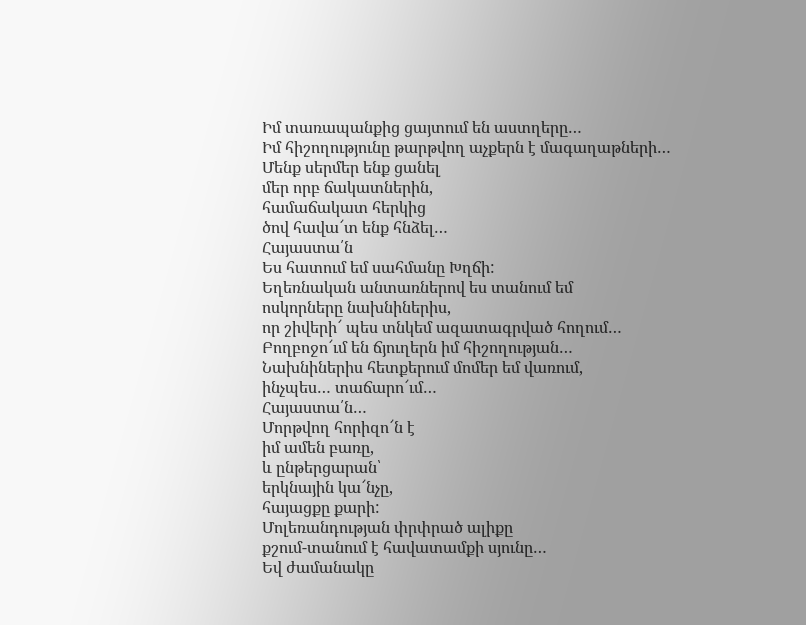Իմ տառապանքից ցայտում են աստղերը…
Իմ հիշողությունը թարթվող աչքերն է մագաղաթների…
Մենք սերմեր ենք ցանել
մեր որբ ճակատներին,
համաճակատ հերկից
ծով հավա՜տ ենք հնձել…
Հայաստա՛ն
Ես հատում եմ սահմանը Խղճի:
Եղեռնական անտառներով ես տանում եմ
ոսկորները նախնիներիս,
որ շիվերի՜ պես տնկեմ ազատագրված հողում…
Բողբոջո՜ւմ են ճյուղերն իմ հիշողության…
Նախնիներիս հետքերում մոմեր եմ վառում,
ինչպես… տաճարո՜ւմ…
Հայաստա՛ն…
Մորթվող հորիզո՜ն է
իմ ամեն բառը,
և ընթերցարան՝
երկնային կա՜նչը,
հայացքը քարի:
Մոլեռանդության փրփրած ալիքը
քշում-տանում է հավատամքի սյունը…
Եվ ժամանակը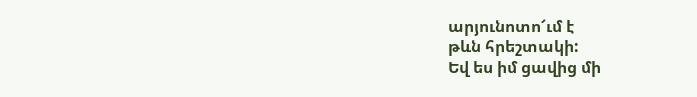արյունոտո՜ւմ է
թևն հրեշտակի:
Եվ ես իմ ցավից մի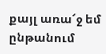քայլ առա՜ջ եմ
ընթանում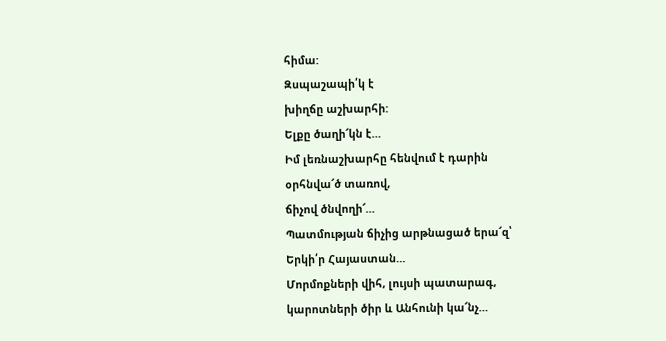հիմա:
Զսպաշապի՛կ է
խիղճը աշխարհի:
Ելքը ծաղի՜կն է…
Իմ լեռնաշխարհը հենվում է դարին
օրհնվա՜ծ տառով,
ճիչով ծնվողի՜…
Պատմության ճիչից արթնացած երա՜զ՝
Երկի՛ր Հայաստան…
Մորմոքների վիհ, լույսի պատարագ,
կարոտների ծիր և Անհունի կա՜նչ…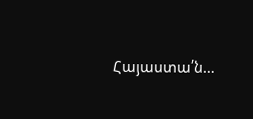Հայաստա՛ն…